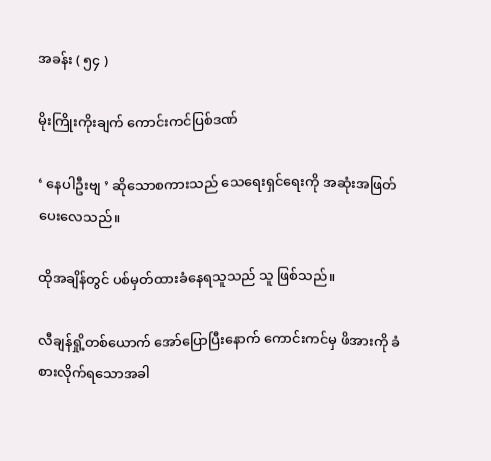အခန်း ( ၅၄ )

မိုးကြိုးကိုးချက် ကောင်းကင်ပြစ်ဒဏ်

‘ နေပါဦးဗျ ’ ဆိုသောစကားသည် သေရေးရှင်ရေးကို အဆုံးအဖြတ်ပေးလေသည်။

ထိုအချိန်တွင် ပစ်မှတ်ထားခံနေရသူသည် သူ ဖြစ်သည်။

လီချန်ရှို့တစ်ယောက် အော်ပြောပြီးနောက် ကောင်းကင်မှ ဖိအားကို ခံစားလိုက်ရသောအခါ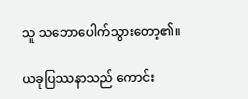သူ သဘောပေါက်သွားတော့၏။

ယခုပြဿနာသည် ကောင်း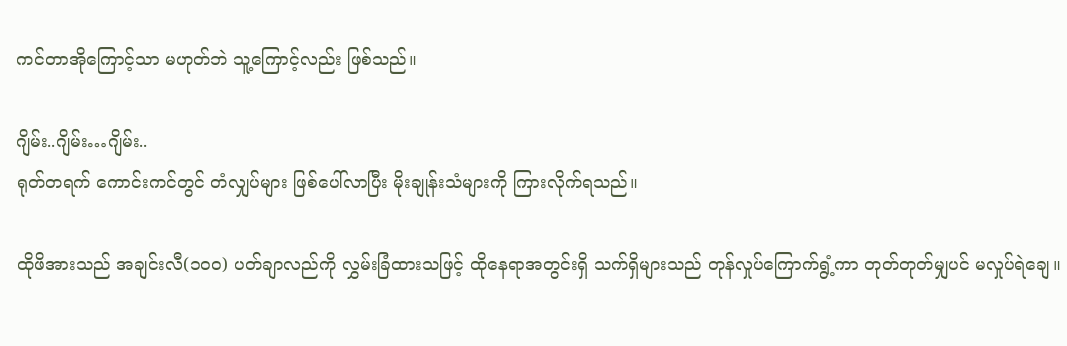ကင်တာအိုကြောင့်သာ မဟုတ်ဘဲ သူ့ကြောင့်လည်း ဖြစ်သည်။

ဂျိမ်း..ဂျိမ်း…ဂျိမ်း..
ရုတ်တရက် ကောင်းကင်တွင် တံလျှပ်များ ဖြစ်ပေါ်လာပြီး မိုးချုန်းသံများကို ကြားလိုက်ရသည်။

ထိုဖိအားသည် အချင်းလီ(၁၀၀) ပတ်ချာလည်ကို လွှမ်းခြံထားသဖြင့် ထိုနေရာအတွင်းရှိ သက်ရှိများသည် တုန်လှုပ်ကြောက်ရွံ့ကာ တုတ်တုတ်မျှပင် မလှုပ်ရဲချေ။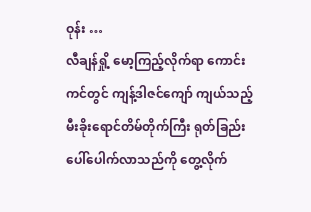ဝုန်း …
လီချန်ရှို့ မော့ကြည့်လိုက်ရာ ကောင်းကင်တွင် ကျန့်ဒါဇင်ကျော် ကျယ်သည့် မီးခိုးရောင်တိမ်တိုက်ကြီး ရုတ်ခြည်း ပေါ်ပေါက်လာသည်ကို တွေ့လိုက်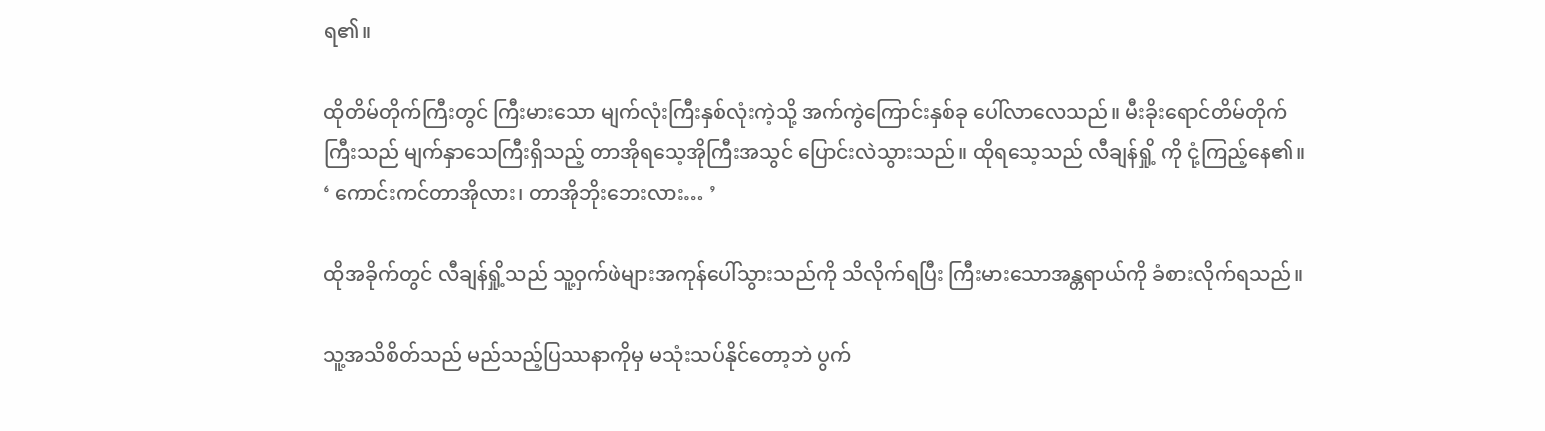ရ၏။

ထိုတိမ်တိုက်ကြီးတွင် ကြီးမားသော မျက်လုံးကြီးနှစ်လုံးကဲ့သို့ အက်ကွဲကြောင်းနှစ်ခု ပေါ်လာလေသည်။ မီးခိုးရောင်တိမ်တိုက်ကြီးသည် မျက်နှာသေကြီးရှိသည့် တာအိုရသေ့အိုကြီးအသွင် ပြောင်းလဲသွားသည်။ ထိုရသေ့သည် လီချန်ရှို့ ကို ငုံ့ကြည့်နေ၏။
‘ ကောင်းကင်တာအိုလား၊ တာအိုဘိုးဘေးလား… ’

ထိုအခိုက်တွင် လီချန်ရှို့သည် သူ့ဝှက်ဖဲများအကုန်ပေါ်သွားသည်ကို သိလိုက်ရပြီး ကြီးမားသောအန္တရာယ်ကို ခံစားလိုက်ရသည်။

သူ့အသိစိတ်သည် မည်သည့်ပြဿနာကိုမှ မသုံးသပ်နိုင်တော့ဘဲ ပွက်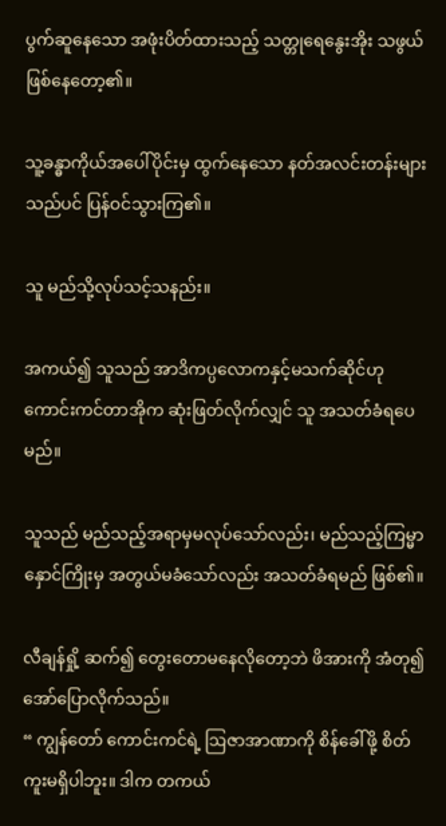ပွက်ဆူနေသော အဖုံးပိတ်ထားသည့် သတ္တုရေနွေးအိုး သဖွယ် ဖြစ်နေတော့၏။

သူ့ခန္ဓာကိုယ်အပေါ်ပိုင်းမှ ထွက်နေသော နတ်အလင်းတန်းများသည်ပင် ပြန်ဝင်သွားကြ၏။

သူ မည်သို့လုပ်သင့်သနည်း။

အကယ်၍ သူသည် အာဒိကပ္ပလောကနှင့်မသက်ဆိုင်ဟု ကောင်းကင်တာအိုက ဆုံးဖြတ်လိုက်လျှင် သူ အသတ်ခံရပေမည်။

သူသည် မည်သည့်အရာမှမလုပ်သော်လည်း၊ မည်သည့်ကြမ္မာနှောင်ကြိုးမှ အတွယ်မခံသော်လည်း အသတ်ခံရမည် ဖြစ်၏။

လီချန်ရှို့ ဆက်၍ တွေးတောမနေလိုတော့ဘဲ ဖိအားကို အံတု၍ အော်ပြောလိုက်သည်။
“ ကျွန်တော် ကောင်းကင်ရဲ့ ဩဇာအာဏာကို စိန်ခေါ်ဖို့ စိတ်ကူးမရှိပါဘူး။ ဒါက တကယ်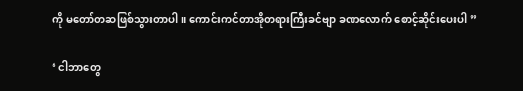ကို မတော်တဆဖြစ်သွားတာပါ။ ကောင်းကင်တာအိုတရားကြီးခင်ဗျာ ခဏလောက် စောင့်ဆိုင်းပေးပါ ”

‘ ငါဘာတွေ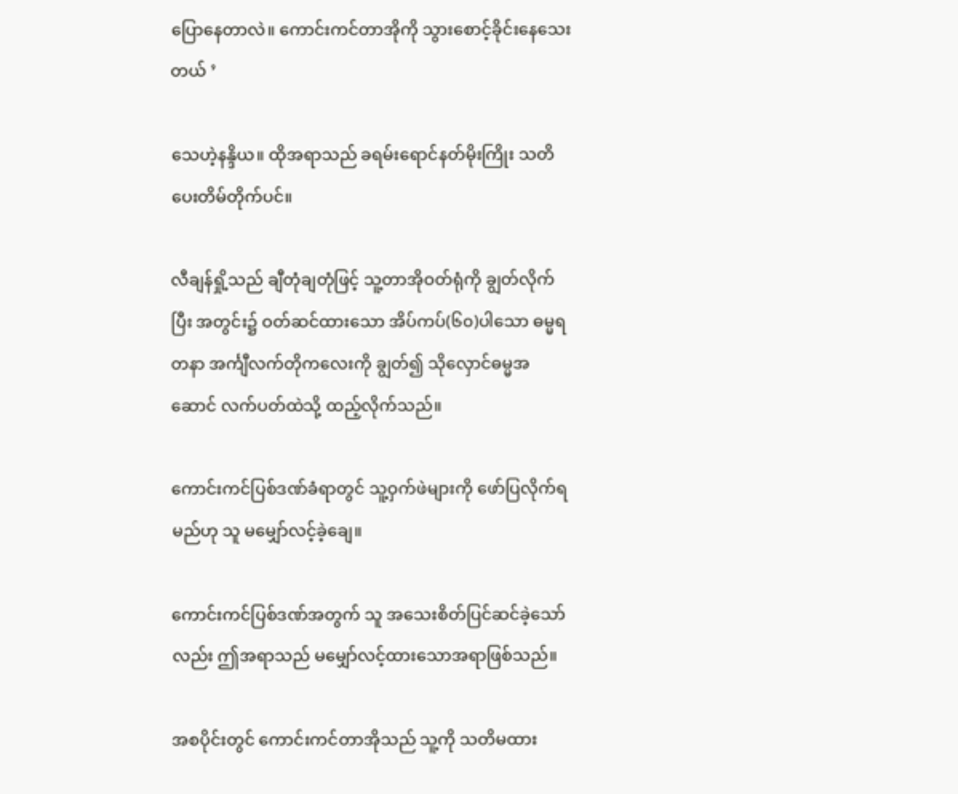ပြောနေတာလဲ။ ကောင်းကင်တာအိုကို သွားစောင့်ခိုင်းနေသေးတယ် ’

သေဟဲ့နန္ဒိယ။ ထိုအရာသည် ခရမ်းရောင်နတ်မိုးကြိုး သတိပေးတိမ်တိုက်ပင်။

လီချန်ရှို့သည် ချီတုံချတုံဖြင့် သူ့တာအိုဝတ်ရုံကို ချွတ်လိုက်ပြီး အတွင်း၌ ဝတ်ဆင်ထားသော အိပ်ကပ်(၆၀)ပါသော ဓမ္မရတနာ အင်္ကျီလက်တိုကလေးကို ချွတ်၍ သိုလှောင်ဓမ္မအဆောင် လက်ပတ်ထဲသို့ ထည့်လိုက်သည်။

ကောင်းကင်ပြစ်ဒဏ်ခံရာတွင် သူ့ဝှက်ဖဲများကို ဖော်ပြလိုက်ရမည်ဟု သူ မမျှော်လင့်ခဲ့ချေ။

ကောင်းကင်ပြစ်ဒဏ်အတွက် သူ အသေးစိတ်ပြင်ဆင်ခဲ့သော်လည်း ဤအရာသည် မမျှော်လင့်ထားသောအရာဖြစ်သည်။

အစပိုင်းတွင် ကောင်းကင်တာအိုသည် သူ့ကို သတိမထား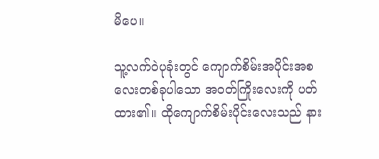မိပေ။

သူ့လက်ဝဲပုခုံးတွင် ကျောက်စိမ်းအပိုင်းအစလေးတစ်ခုပါသော အဝတ်ကြိုးလေးကို ပတ်ထား၏။ ထိုကျောက်စိမ်းပိုင်းလေးသည် နား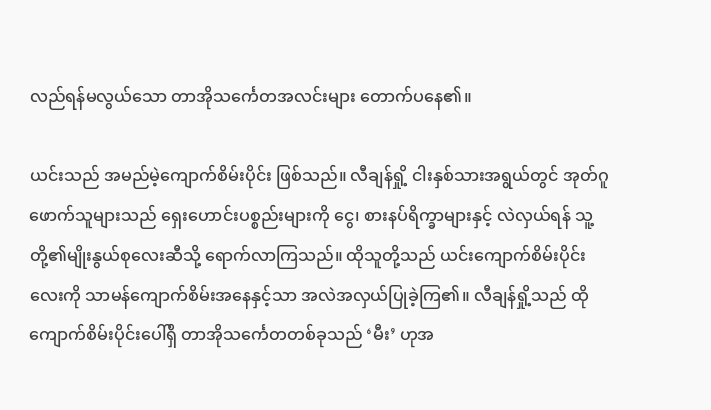လည်ရန်မလွယ်သော တာအိုသင်္ကေတအလင်းများ တောက်ပနေ၏။

ယင်းသည် အမည်မဲ့ကျောက်စိမ်းပိုင်း ဖြစ်သည်။ လီချန်ရှို့ ငါးနှစ်သားအရွယ်တွင် အုတ်ဂူဖောက်သူများသည် ရှေးဟောင်းပစ္စည်းများကို ‌ငွေ၊ စားနပ်ရိက္ခာများနှင့် လဲလှယ်ရန် သူ့တို့၏မျိုးနွယ်စုလေးဆီသို့ ရောက်လာကြသည်။ ထိုသူတို့သည် ယင်းကျောက်စိမ်းပိုင်းလေးကို သာမန်ကျောက်စိမ်းအနေနှင့်သာ အလဲအလှယ်ပြုခဲ့ကြ၏။ လီချန်ရှို့သည် ထိုကျောက်စိမ်းပိုင်းပေါ်ရှိ တာအိုသင်္ကေတတစ်ခုသည် ‘မီး’ ဟုအ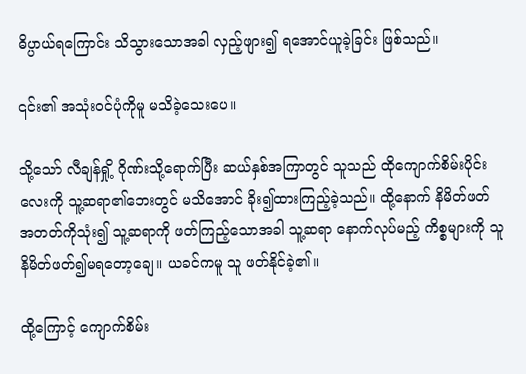ဓိပ္ပာယ်ရကြောင်း သိသွားသောအခါ လှည့်ဖျား၍ ရအောင်ယူခဲ့ခြင်း ဖြစ်သည်။

၎င်း၏ အသုံးဝင်ပုံကိုမူ မသိခဲ့သေးပေ။

သို့သော် လီချန်ရှို့ ဂိုဏ်းသို့ရောက်ပြီး ဆယ်နှစ်အကြာတွင် သူသည် ထိုကျောက်စိမ်းပိုင်းလေးကို သူ့ဆရာ၏ဘေးတွင် မသိအောင် ခိုး၍ထားကြည့်ခဲ့သည်။ ထို့နောက် နိမိတ်ဖတ်အတတ်ကိုသုံး၍ သူ့ဆရာကို ဖတ်ကြည့်သောအခါ သူ့ဆရာ နောက်လုပ်မည့် ကိစ္စများကို သူ နိမိတ်ဖတ်၍မရတော့ချေ။ ယခင်ကမူ သူ ဖတ်နိုင်ခဲ့၏။

ထို့ကြောင့် ကျောက်စိမ်း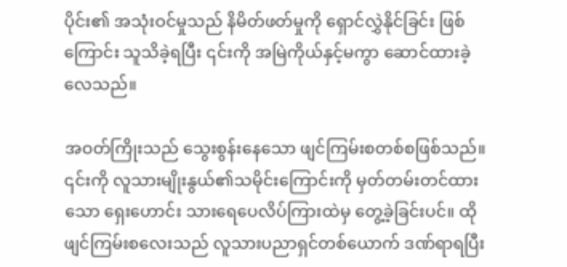ပိုင်း၏ အသုံးဝင်မှုသည် နိမိတ်ဖတ်မှုကို ရှောင်လွှဲနိုင်ခြင်း ဖြစ်ကြောင်း သူသိခဲ့ရပြီး ၎င်းကို အမြဲကိုယ်နှင့်မကွာ ဆောင်ထားခဲ့လေသည်။

အဝတ်ကြိုးသည် သွေးစွန်းနေသော ဖျင်ကြမ်းစတစ်စဖြစ်သည်။ ၎င်းကို လူသားမျိုးနွယ်၏သမိုင်းကြောင်းကို မှတ်တမ်းတင်ထားသော ရှေးဟောင်း သားရေပေလိပ်ကြားထဲမှ တွေ့ခဲ့ခြင်းပင်။ ထိုဖျင်ကြမ်းစလေးသည် လူသားပညာရှင်တစ်ယောက် ဒဏ်ရာရပြီး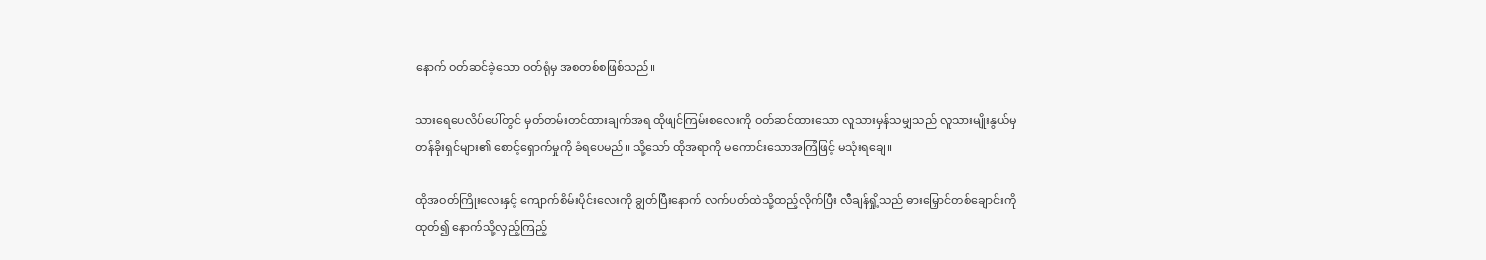နောက် ဝတ်ဆင်ခဲ့သော ဝတ်ရုံမှ အစတစ်စဖြစ်သည်။

သားရေပေလိပ်ပေါ်တွင် မှတ်တမ်းတင်ထားချက်အရ ထိုဖျင်ကြမ်းစလေးကို ဝတ်ဆင်ထားသော လူသားမှန်သမျှသည် လူသားမျိုးနွယ်မှ တန်ခိုးရှင်များ၏ စောင့်ရှောက်မှုကို ခံရပေမည်။ သို့သော် ထိုအရာကို မကောင်းသောအကြံဖြင့် မသုံးရချေ။

ထိုအဝတ်ကြိုးလေးနှင့် ကျောက်စိမ်းပိုင်းလေးကို ချွတ်ပြီးနောက် လက်ပတ်ထဲသို့ထည့်လိုက်ပြီး လီချန်ရှို့သည် ဓားမြှောင်တစ်ချောင်းကို ထုတ်၍ နောက်သို့လှည့်ကြည့်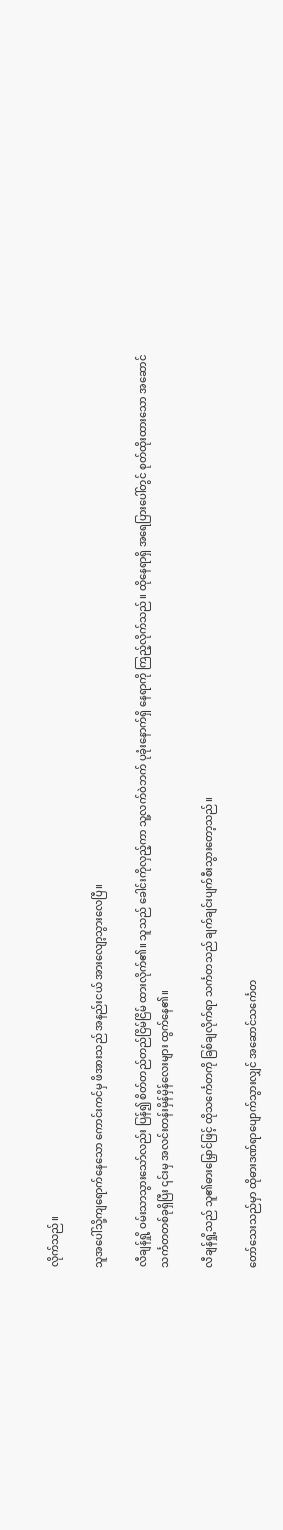လိုက်သည်။

သူအပေါ်သို့ကျရောက်နေသော ကောင်းကင်မှ ဖိအားသည် အနည်းငယ် အားလျော့သွားလေပြီ။

လီချန်ရှို့ ဝမ်းသာသွားသော်လည်း ပြန်၍ စိတ်တည်တည်ငြိမ်ငြိမ် ထားလိုက်၏။ သူသည် ခေါင်းကိုလှည့်ကာ သူ့လက်ဝဲဘက် ပုခုံးနောက်ရှိ နေရာကို ကြည့်လိုက်သည်။ ထိုနေရာရှိ အရေပြား‌ပေါ်တွင် စုတ်ထိုးထားသော အ‌ဆောင်သင်္ကတတစ်ခုရှိပြီး ၎င်းမှ အလင်းတန်းမှိန်မှိန်လေးများ ထွက်နေ၏။

လီချန်ရှို့သည် သူ၏ဓားမြှောင်ဖြင့် ထိုသင်္ကေတကို ခြစ်ချလိုက်ရာ သင်္ကတသည် ချက်ချင်းပျက်စီးသွားတော့သည်။

တော်သေးသည်မှာ ထိုဓားဒဏ်ရာပျောက်သွားလျှင် အဆောင်သင်္ကေတ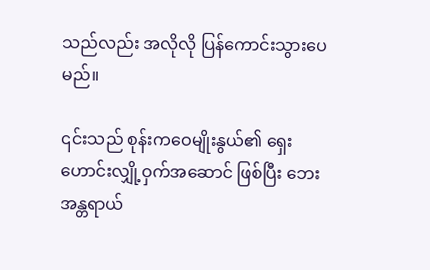သည်လည်း အလိုလို ပြန်ကောင်းသွားပေမည်။

၎င်းသည် စုန်းကဝေမျိုးနွယ်၏ ရှေးဟောင်းလျှို့ဝှက်အဆောင် ဖြစ်ပြီး ဘေးအန္တရာယ်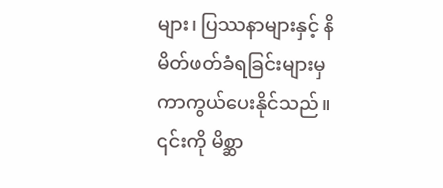များ၊ ပြဿနာများနှင့် နိမိတ်ဖတ်ခံရခြင်းများမှ ကာကွယ်ပေးနိုင်သည်။ ၎င်းကို မိစ္ဆာ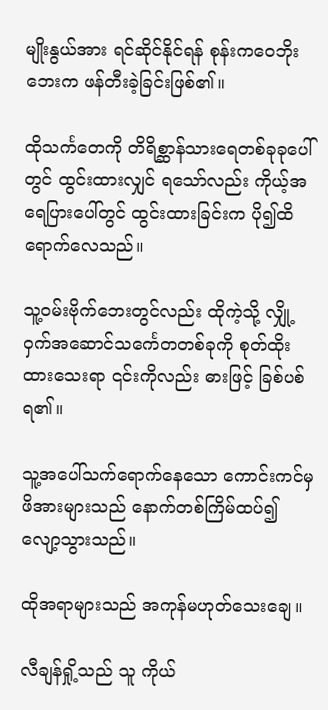မျိုးနွယ်အား ရင်ဆိုင်နိုင်ရန် စုန်းကဝေဘိုးဘေးက ဖန်တီးခဲ့ခြင်းဖြစ်၏။

ထိုသင်္ကတေကို တိရိစ္ဆာန်သားရေတစ်ခုခုပေါ်တွင် ထွင်းထားလျှင် ရသော်လည်း ကိုယ့်အရေပြားပေါ်တွင် ထွင်းထားခြင်းက ပို၍ထိရောက်လေသည်။

သူ့ဝမ်းဗိုက်ဘေးတွင်လည်း ထိုကဲ့သို့ လျှို့ဝှက်အဆောင်သင်္ကေတတစ်ခုကို စုတ်ထိုးထားသေးရာ ၎င်းကိုလည်း ဓားဖြင့် ခြစ်ပစ်ရ၏။

သူ့အပေါ်သက်ရောက်နေသော ကောင်းကင်မှ ဖိအားများသည် နောက်တစ်ကြိမ်ထပ်၍ လျော့သွားသည်။

ထိုအရာများသည် အကုန်မဟုတ်သေးချေ။

လီချန်ရှို့သည် သူ ကိုယ်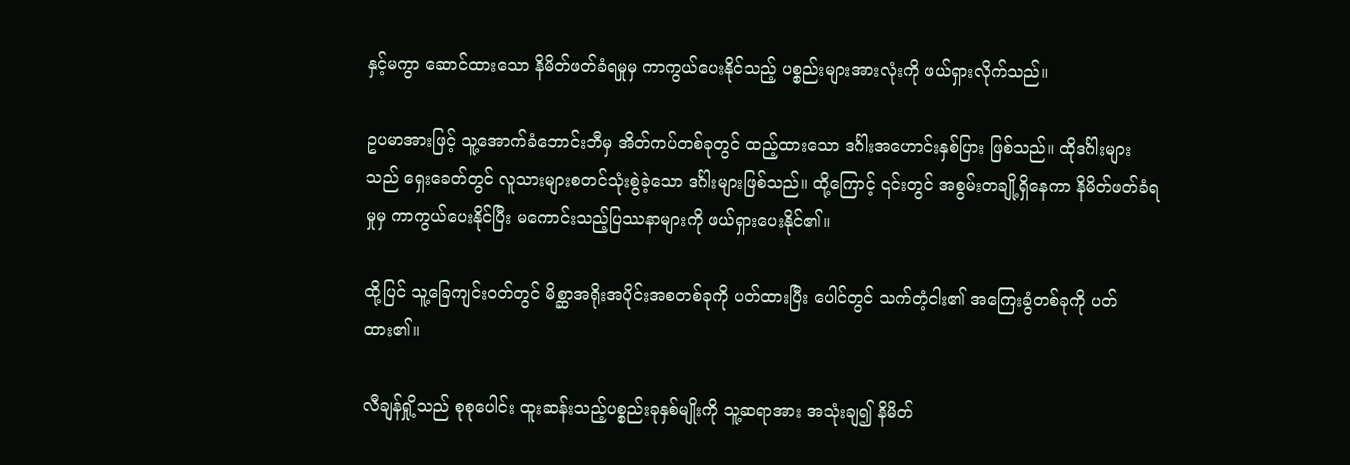နှင့်မကွာ ဆောင်ထားသော နိမိတ်ဖတ်ခံရမှုမှ ကာကွယ်ပေးနိုင်သည့် ပစ္စည်းများအားလုံးကို ဖယ်ရှားလိုက်သည်။

ဥပမာအားဖြင့် သူ့အောက်ခံဘောင်းဘီမှ အိတ်ကပ်တစ်ခုတွင် ထည့်ထားသော ဒင်္ဂါးအဟောင်းနှစ်ပြား ဖြစ်သည်။ ထိုဒင်္ဂါးများသည် ရှေးခေတ်တွင် လူသားများစတင်သုံးစွဲခဲ့သော ဒင်္ဂါးများဖြစ်သည်။ ထို့ကြောင့် ၎င်းတွင် အစွမ်းတချို့ရှိနေကာ နိမိတ်ဖတ်ခံရမှုမှ ကာကွယ်ပေးနိုင်ပြီး မကောင်းသည့်ပြဿနာများကို ဖယ်ရှားပေးနိုင်၏။

ထို့ပြင် သူ့ခြေကျင်းဝတ်တွင် မိစ္ဆာအရိုးအပိုင်းအစတစ်ခုကို ပတ်ထားပြီး ပေါင်တွင် သက်တံ့ငါး၏ အကြေးခွံတစ်ခုကို ပတ်ထား၏။

လီချန်ရှို့သည် စုစုပေါင်း ထူးဆန်းသည့်ပစ္စည်းခုနှစ်မျိုးကို သူ့ဆရာအား အသုံးချ၍ နိမိတ်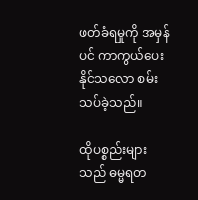ဖတ်ခံရမှုကို အမှန်ပင် ကာကွယ်ပေးနိုင်သလော စမ်းသပ်ခဲ့သည်။

ထိုပစ္စည်းများသည် ဓမ္မရတ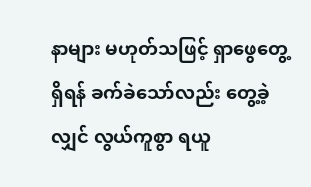နာများ မဟုတ်သဖြင့် ရှာဖွေတွေ့ရှိရန် ခက်ခဲသော်လည်း တွေ့ခဲ့လျှင် လွယ်ကူစွာ ရယူ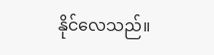နိုင်လေသည်။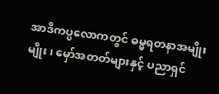အာဒိကပ္ပလောကတွင် ဓမ္မရတနာအမျိုးမျိုး၊ မှော်အတတ်များနှင့် ပညာရှင်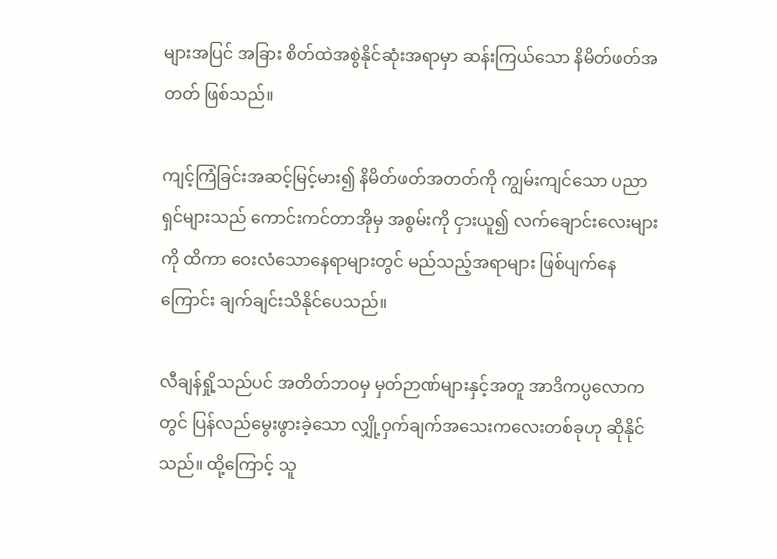များအပြင် အခြား စိတ်ထဲအစွဲနိုင်ဆုံးအရာမှာ ဆန်းကြယ်သော နိမိတ်ဖတ်အတတ် ဖြစ်သည်။

ကျင့်ကြံခြင်းအဆင့်မြင့်မား၍ နိမိတ်ဖတ်အတတ်ကို ကျွမ်းကျင်သော ပညာရှင်များသည် ကောင်းကင်တာအိုမှ အစွမ်းကို ငှားယူ၍ လက်ချောင်းလေးများကို ထိကာ ဝေးလံသောနေရာများတွင် မည်သည့်အရာများ ဖြစ်ပျက်နေကြောင်း ချက်ချင်းသိနိုင်ပေသည်။

လီချန်ရှို့သည်ပင် အတိတ်ဘဝမှ မှတ်ဉာဏ်များနှင့်အတူ အာဒိကပ္ပလောကတွင် ပြန်လည်မွေးဖွားခဲ့သော လျှို့ဝှက်ချက်အသေးကလေးတစ်ခုဟု ဆိုနိုင်သည်။ ထို့ကြောင့် သူ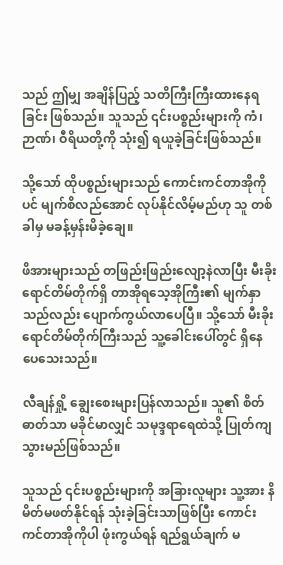သည် ဤမျှ အချိန်ပြည့် သတိကြီးကြီးထားနေရခြင်း ဖြစ်သည်။ သူသည် ၎င်းပစ္စည်းများကို ကံ၊ ဉာဏ်၊ ဝီရိယတို့ကို သုံး၍ ရယူခဲ့ခြင်းဖြစ်သည်။

သို့သော် ထိုပစ္စည်းများသည် ကောင်းကင်တာအိုကိုပင် မျက်စိလည်အောင် လုပ်နိုင်လိမ့်မည်ဟု သူ တစ်ခါမှ မခန့်မှန်းမိခဲ့ချေ။

ဖိအားများသည် တဖြည်းဖြည်းလျော့နဲလာပြီး မီးခိုးရောင်တိမ်တိုက်ရှိ တာအိုရသေ့အိုကြီး၏ မျက်နှာသည်လည်း ပျောက်ကွယ်လာပေပြီ။ သို့သော် မီးခိုးရောင်တိမ်တိုက်ကြီးသည် သူ့ခေါင်းပေါ်တွင် ရှိနေပေသေးသည်။

လီချန်ရှို့ ချွေးစေးများပြန်လာသည်။ သူ၏ စိတ်ဓာတ်သာ မခိုင်မာလျှင် သမုဒ္ဒရာရေထဲသို့ ပြုတ်ကျသွားမည်ဖြစ်သည်။

သူသည် ၎င်းပစ္စည်းများကို အခြားလူများ သူ့အား နိမိတ်မဖတ်နိုင်ရန် သုံးခဲ့ခြင်းသာဖြစ်ပြီး ကောင်းကင်တာအိုကိုပါ ဖုံးကွယ်ရန် ရည်ရွယ်ချက် မ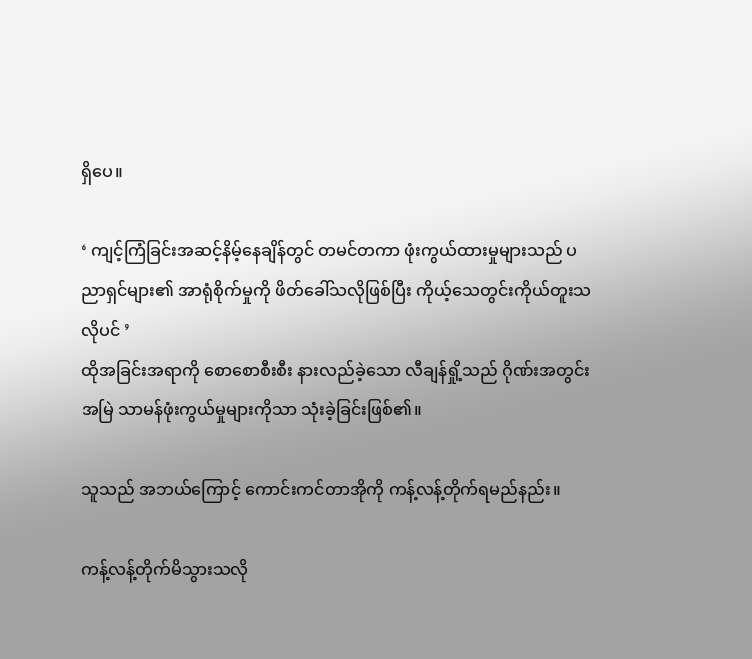ရှိပေ။

‘ ကျင့်ကြံခြင်းအဆင့်နိမ့်နေချိန်တွင် တမင်တကာ ဖုံးကွယ်ထားမှုများသည် ပညာရှင်များ၏ အာရုံစိုက်မှုကို ဖိတ်ခေါ်သလိုဖြစ်ပြီး ကိုယ့်သေတွင်းကိုယ်တူးသလိုပင် ’
ထိုအခြင်းအရာကို စောစောစီးစီး နားလည်ခဲ့သော လီချန်ရှို့သည် ဂိုဏ်းအတွင်း အမြဲ သာမန်ဖုံးကွယ်မှုများကိုသာ သုံးခဲ့ခြင်းဖြစ်၏။

သူသည် အဘယ်ကြောင့် ကောင်းကင်တာအိုကို ကန့်လန့်တိုက်ရမည်နည်း။

ကန့်လန့်တိုက်မိသွားသလို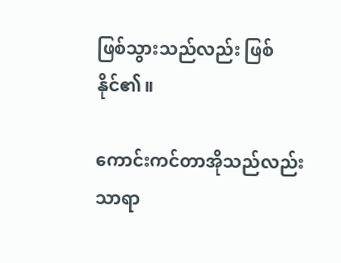ဖြစ်သွားသည်လည်း ဖြစ်နိုင်၏။

ကောင်းကင်တာအိုသည်လည်း သာရာ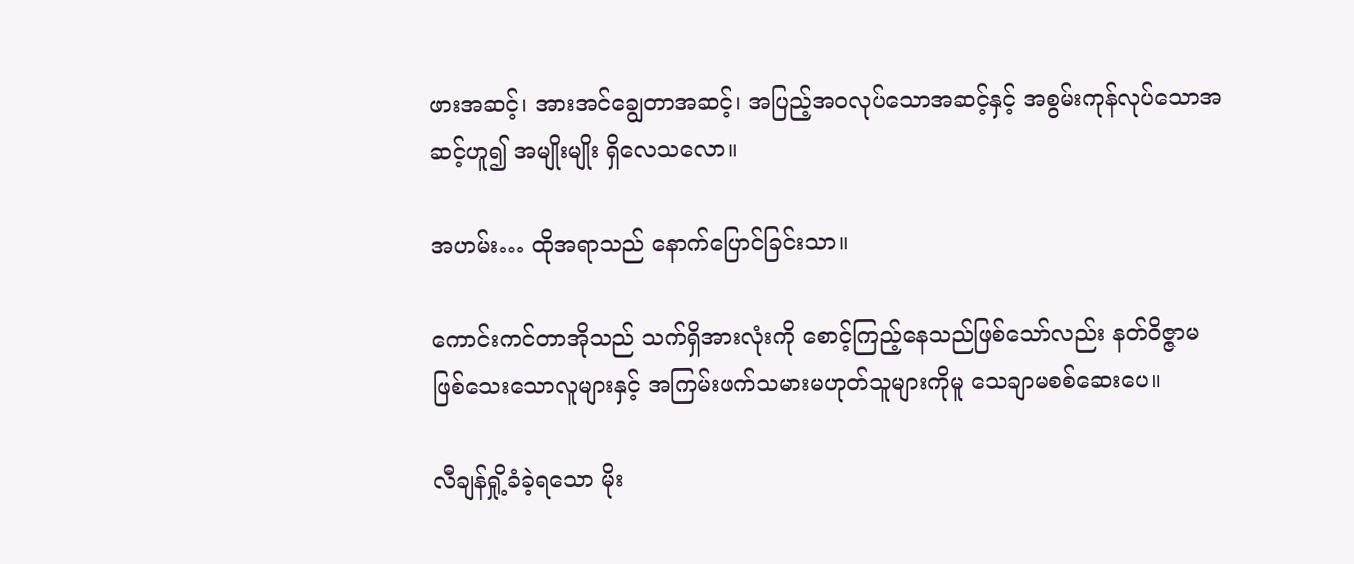ဖားအဆင့်၊ အားအင်ချွေတာအဆင့်၊ အပြည့်အဝလုပ်သောအဆင့်နှင့် အစွမ်းကုန်လုပ်သောအဆင့်ဟူ၍ အမျိုးမျိုး ရှိလေသလော။

အဟမ်း… ထိုအရာသည် နောက်ပြောင်ခြင်းသာ။

ကောင်းကင်တာအိုသည် သက်ရှိအားလုံးကို စောင့်ကြည့်နေသည်ဖြစ်သော်လည်း နတ်ဝိဇ္ဇာမဖြစ်သေးသောလူများနှင့် အကြမ်းဖက်သမားမဟုတ်သူများကိုမူ သေချာမစစ်ဆေးပေ။

လီချန်ရှို့ခံခဲ့ရသော မိုး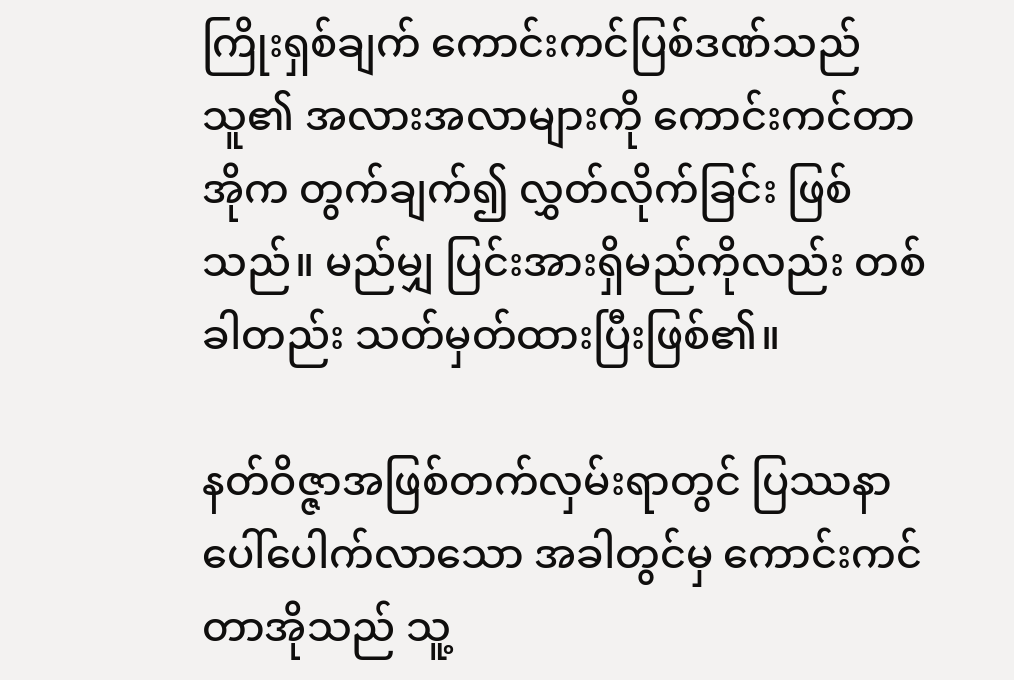ကြိုးရှစ်ချက် ကောင်းကင်ပြစ်ဒဏ်သည် သူ၏ အလားအလာများကို ကောင်းကင်တာအိုက တွက်ချက်၍ လွှတ်လိုက်ခြင်း ဖြစ်သည်။ မည်မျှ ပြင်းအားရှိမည်ကိုလည်း တစ်ခါတည်း သတ်မှတ်ထားပြီးဖြစ်၏။

နတ်ဝိဇ္ဇာအဖြစ်တက်လှမ်းရာတွင် ပြဿနာပေါ်ပေါက်လာသော အခါတွင်မှ ကောင်းကင်တာအိုသည် သူ့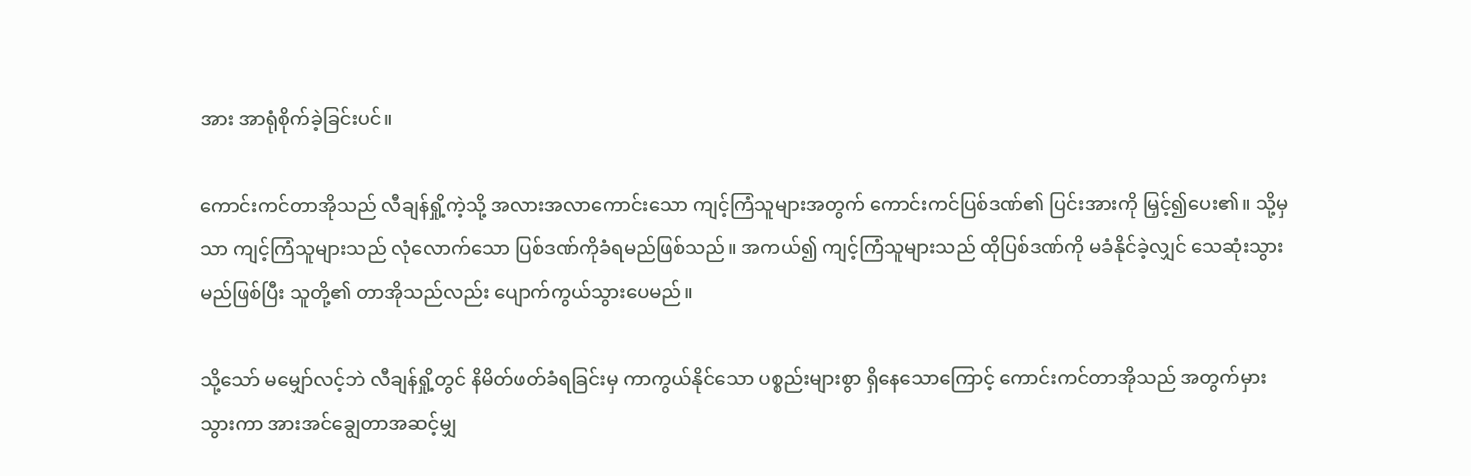အား အာရုံစိုက်ခဲ့ခြင်းပင်။

ကောင်းကင်တာအိုသည် လီချန်ရှို့ကဲ့သို့ အလားအလာကောင်းသော ကျင့်ကြံသူများအတွက် ကောင်းကင်ပြစ်ဒဏ်၏ ပြင်းအားကို မြှင့်၍ပေး၏။ သို့မှသာ ကျင့်ကြံသူများသည် လုံလောက်သော ပြစ်ဒဏ်ကိုခံရမည်ဖြစ်သည်။ အကယ်၍ ကျင့်ကြံသူများသည် ထိုပြစ်ဒဏ်ကို မခံနိုင်ခဲ့လျှင် သေဆုံးသွားမည်ဖြစ်ပြီး သူတို့၏ တာအိုသည်လည်း ပျောက်ကွယ်သွားပေမည်။

သို့သော် မမျှော်လင့်ဘဲ လီချန်ရှို့တွင် နိမိတ်ဖတ်ခံရခြင်းမှ ကာကွယ်နိုင်သော ပစ္စည်းများစွာ ရှိနေသောကြောင့် ကောင်းကင်တာအိုသည် အတွက်မှားသွားကာ အားအင်ချွေတာအဆင့်မျှ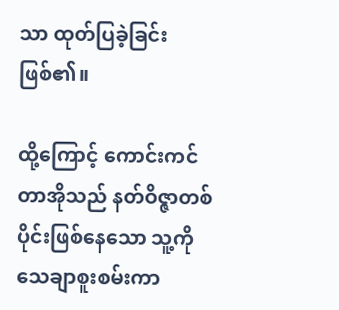သာ ထုတ်ပြခဲ့ခြင်း ဖြစ်၏။

ထို့ကြောင့် ကောင်းကင်တာအိုသည် နတ်ဝိဇ္ဇာတစ်ပိုင်းဖြစ်နေသော သူ့ကိုသေချာစူးစမ်းကာ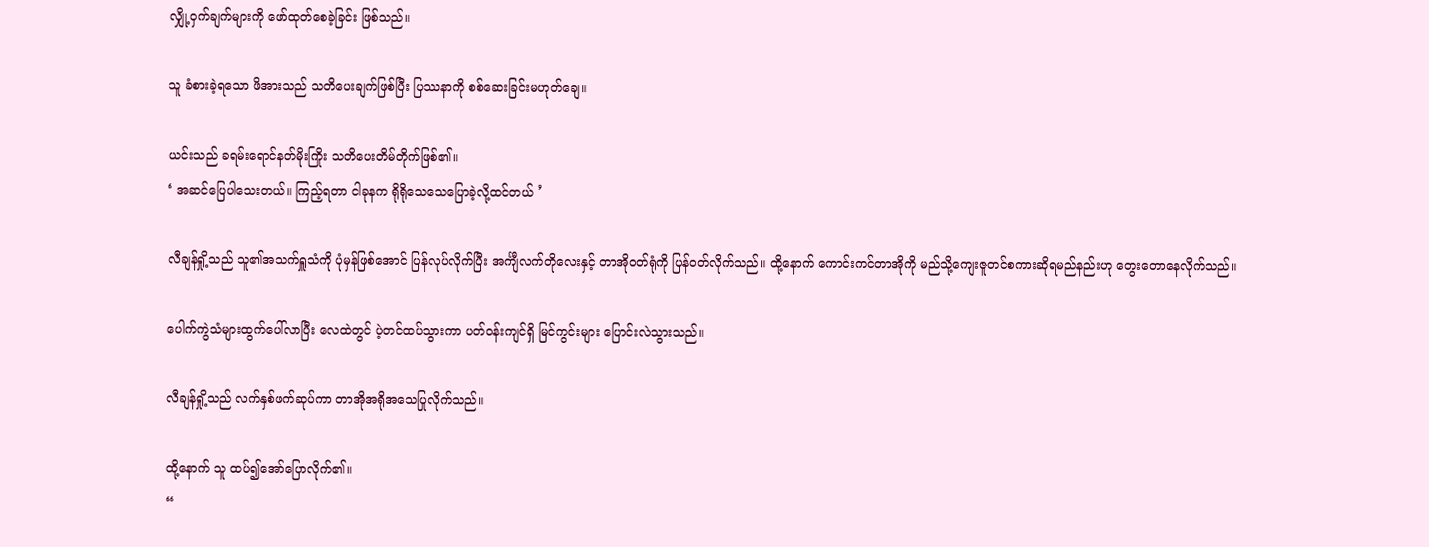လျှို့ဝှက်ချက်များကို ဖော်ထုတ်စေခဲ့ခြင်း ဖြစ်သည်။

သူ ခံစားခဲ့ရသော ဖိအားသည် သတိပေးချက်ဖြစ်ပြီး ပြဿနာကို စစ်ဆေးခြင်းမဟုတ်ချေ။

ယင်းသည် ခရမ်းရောင်နတ်မိုးကြိုး သတိပေးတိမ်တိုက်ဖြစ်၏။
‘ အဆင်ပြေပါသေးတယ်။ ကြည့်ရတာ ငါခုနက ရိုရိုသေသေပြောခဲ့လို့ထင်တယ် ’

လီချန်ရှို့သည် သူ၏အသက်ရှူသံကို ပုံမှန်ဖြစ်အောင် ပြန်လုပ်လိုက်ပြီး အင်္ကျီလက်တိုလေးနှင့် တာအိုဝတ်ရုံကို ပြန်ဝတ်လိုက်သည်။ ထို့နောက် ကောင်းကင်တာအိုကို မည်သို့ကျေးဇူတင်စကားဆိုရမည်နည်းဟု တွေးတောနေလိုက်သည်။

ပေါက်ကွဲသံများထွက်ပေါ်လာပြီး လေထဲတွင် ပဲ့တင်ထပ်သွားကာ ပတ်ဝန်းကျင်ရှိ မြင်ကွင်းများ ပြောင်းလဲသွားသည်။

လီချန်ရှို့သည် လက်နှစ်ဖက်ဆုပ်ကာ တာအိုအရိုအသေပြုလိုက်သည်။

ထို့နောက် သူ ထပ်၍အော်ပြောလိုက်၏။
“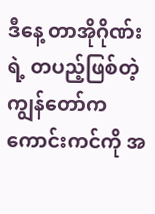ဒီနေ့ တာအိုဂိုဏ်းရဲ့ တပည့်ဖြစ်တဲ့ကျွန်တော်က ကောင်းကင်ကို အ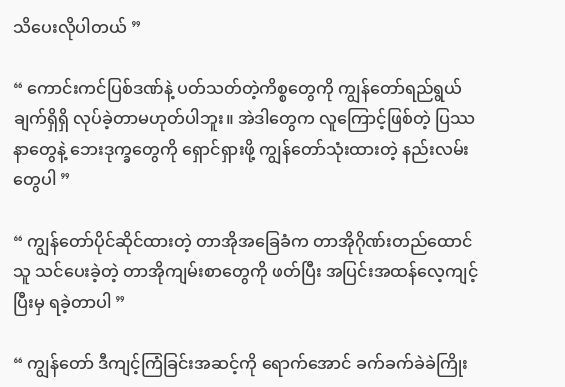သိပေးလိုပါတယ် ”

“ ကောင်းကင်ပြစ်ဒဏ်နဲ့ ပတ်သတ်တဲ့ကိစ္စတွေကို ကျွန်တော်ရည်ရွယ်ချက်ရှိရှိ လုပ်ခဲ့တာမဟုတ်ပါဘူး။ အဲဒါတွေက လူကြောင့်ဖြစ်တဲ့ ပြဿနာတွေနဲ့ ဘေးဒုက္ခတွေကို ရှောင်ရှားဖို့ ကျွန်တော်သုံးထားတဲ့ နည်းလမ်းတွေပါ ”

“ ကျွန်တော်ပိုင်ဆိုင်ထားတဲ့ တာအိုအခြေခံက တာအိုဂိုဏ်းတည်ထောင်သူ သင်ပေးခဲ့တဲ့ တာအိုကျမ်းစာတွေကို ဖတ်ပြီး အပြင်းအထန်လေ့ကျင့်ပြီးမှ ရခဲ့တာပါ ”

“ ကျွန်တော် ဒီကျင့်ကြံခြင်းအဆင့်ကို ရောက်အောင် ခက်ခက်ခဲခဲကြိုး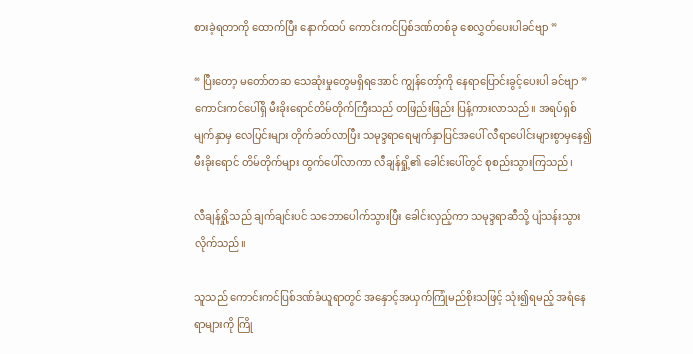စားခဲ့ရတာကို ထောက်ပြီး နောက်ထပ် ကောင်းကင်ပြစ်ဒဏ်တစ်ခု စေလွှတ်ပေးပါခင်ဗျာ ”

“ ပြီး‌တော့ မတော်တဆ သေဆုံးမှုတွေမရှိရအောင် ကျွန်တော့်ကို နေရာပြောင်းခွင့်ပေးပါ ခင်ဗျာ ”
ကောင်းကင်ပေါ်ရှိ မီးခိုးရောင်တိမ်တိုက်ကြီးသည် တဖြည်းဖြည်း ပြန့်ကားလာသည်။ အရပ်ရှစ်မျက်နှာမှ လေပြင်းများ တိုက်ခတ်လာပြီး သမုဒ္ဒရာရေမျက်နှာပြင်အပေါ် လီရာပေါင်းများစွာမှနေ၍ မီးခိုးရောင် တိမ်တိုက်များ ထွက်ပေါ်လာကာ လီချန်ရှို့၏ ခေါင်းပေါ်တွင် စုစည်းသွားကြသည်၊

လီချန်ရှို့သည် ချက်ချင်းပင် သဘောပေါက်သွားပြီး ခေါင်းလှည့်ကာ သမုဒ္ဒရာဆီသို့ ပျံသန်းသွားလိုက်သည်။

သူသည် ကောင်းကင်ပြစ်ဒဏ်ခံယူရာတွင် အနှောင့်အယှက်ကြုံမည်စိုးသဖြင့် သုံး၍ရမည့် အရံနေရာများကို ကြို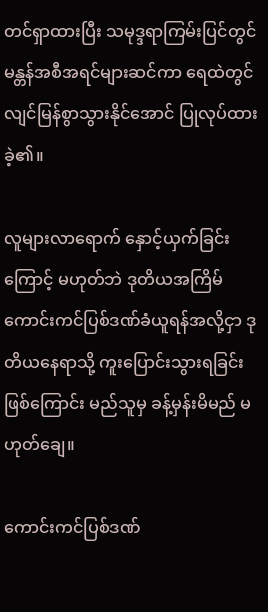တင်ရှာထားပြီး သမုဒ္ဒရာကြမ်းပြင်တွင် မန္တန်အစီအရင်များဆင်ကာ ရေထဲတွင် လျင်မြန်စွာသွားနိုင်အောင် ပြုလုပ်ထားခဲ့၏။

လူများလာရောက် နှောင့်ယှက်ခြင်းကြောင့် မဟုတ်ဘဲ ဒုတိယအကြိမ် ကောင်းကင်ပြစ်ဒဏ်ခံယူရန်အလို့ငှာ ဒုတိယနေရာသို့ ကူးပြောင်းသွားရခြင်းဖြစ်ကြောင်း မည်သူမှ ခန့်မှန်းမိမည် မဟုတ်ချေ။

ကောင်းကင်ပြစ်ဒဏ်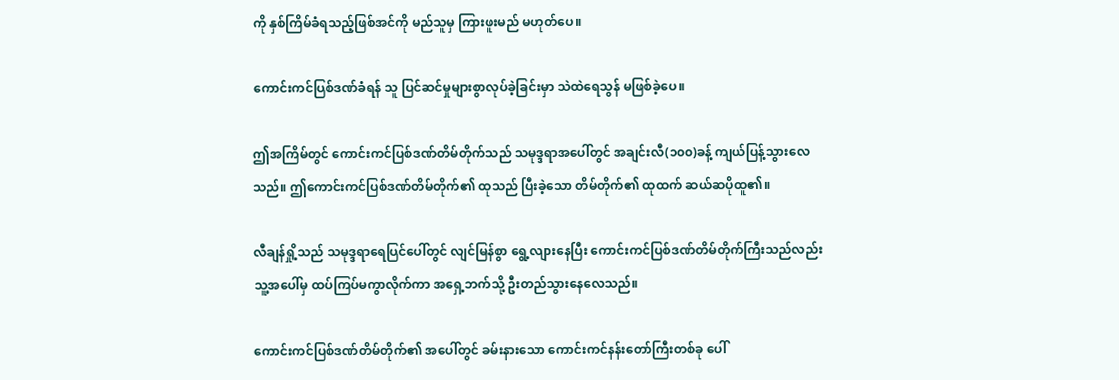ကို နှစ်ကြိမ်ခံရသည့်ဖြစ်အင်ကို မည်သူမှ ကြားဖူးမည် မဟုတ်ပေ။

ကောင်းကင်ပြစ်ဒဏ်ခံရန် သူ ပြင်ဆင်မှုများစွာလုပ်ခဲ့ခြင်းမှာ သဲထဲရေသွန် မဖြစ်ခဲ့ပေ။

ဤအကြိမ်တွင် ကောင်းကင်ပြစ်ဒဏ်တိမ်တိုက်သည် သမုဒ္ဒရာအပေါ်တွင် အချင်းလီ(၁၀၀)ခန့် ကျယ်ပြန့်သွားလေသည်။ ဤကောင်းကင်ပြစ်ဒဏ်တိမ်တိုက်၏ ထုသည် ပြီးခဲ့သော တိမ်တိုက်၏ ထုထက် ဆယ်ဆပိုထူ၏။

လီချန်ရှို့သည် သမုဒ္ဒရာရေပြင်ပေါ်တွင် လျင်မြန်စွာ ရွေ့လျားနေပြီး ကောင်းကင်ပြစ်ဒဏ်တိမ်တိုက်ကြီးသည်လည်း သူ့အပေါ်မှ ထပ်ကြပ်မကွာလိုက်ကာ အရှေ့ဘက်သို့ ဦးတည်သွားနေလေသည်။

ကောင်းကင်ပြစ်ဒဏ်တိမ်တိုက်၏ အပေါ်တွင် ခမ်းနားသော ကောင်းကင်နန်းတော်ကြီးတစ်ခု ပေါ်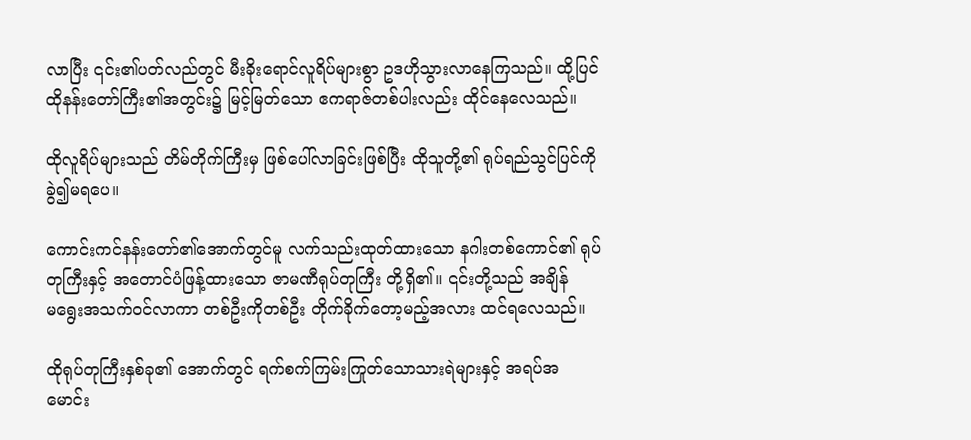လာပြီး ၎င်း၏ပတ်လည်တွင် မီးခိုးရောင်လူရိပ်များစွာ ဥဒဟိုသွားလာနေကြသည်။ ထို့ပြင် ထိုနန်းတော်ကြီး၏အတွင်း၌ မြင့်မြတ်သော ဧကရာဇ်တစ်ပါးလည်း ထိုင်နေလေသည်။

ထိုလူရိပ်များသည် တိမ်တိုက်ကြီးမှ ဖြစ်ပေါ်လာခြင်းဖြစ်ပြီး ထိုသူတို့၏ ရုပ်ရည်သွင်ပြင်ကို ခွဲ၍မရပေ။

ကောင်းကင်နန်းတော်၏အောက်တွင်မူ လက်သည်းထုတ်ထားသော နဂါးတစ်ကောင်၏ ရုပ်တုကြီးနှင့် အတောင်ပံဖြန့်ထားသော ဇာမဏီရုပ်တုကြီး တို့ရှိ၏။ ၎င်းတို့သည် အချိန်မ‌ရွေးအသက်ဝင်လာကာ တစ်ဦးကိုတစ်ဦး တိုက်ခိုက်တော့မည့်အလား ထင်ရလေသည်။

ထိုရုပ်တုကြီးနှစ်ခု၏ အောက်တွင် ရက်စက်ကြမ်းကြုတ်သောသားရဲများနှင့် အရပ်အမောင်း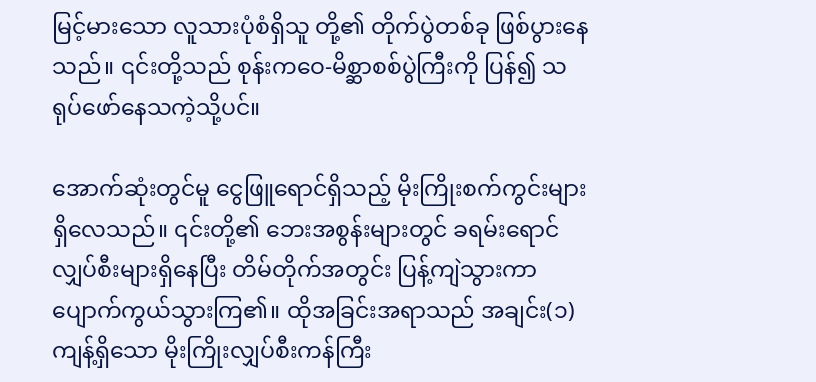မြင့်မားသော လူသားပုံစံရှိသူ တို့၏ တိုက်ပွဲတစ်ခု ဖြစ်ပွားနေသည်။ ၎င်းတို့သည် စုန်းက‌ဝေ-မိစ္ဆာစစ်ပွဲကြီးကို ပြန်၍ သရုပ်ဖော်နေသကဲ့သို့ပင်။

အောက်ဆုံးတွင်မူ ငွေဖြူရောင်ရှိသည့် မိုးကြိုးစက်ကွင်းများရှိလေသည်။ ၎င်းတို့၏ ဘေးအစွန်းများတွင် ခရမ်းရောင် လျှပ်စီးများရှိနေပြီး တိမ်တိုက်အတွင်း ပြန့်ကျဲသွားကာ ပျောက်ကွယ်သွားကြ၏။ ထိုအခြင်းအရာသည် အချင်း(၁)ကျန့်ရှိသော မိုးကြိုးလျှပ်စီးကန်ကြီး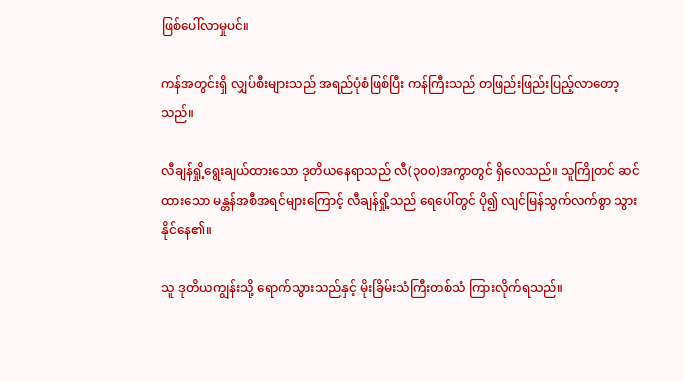ဖြစ်ပေါ်လာမှုပင်။

ကန်အတွင်းရှိ လျှပ်စီးများသည် အရည်ပုံစံဖြစ်ပြီး ကန်ကြီးသည် တဖြည်းဖြည်းပြည့်လာတော့သည်။

လီချန်ရှို့‌ရွေးချယ်ထားသော ဒုတိယနေရာသည် လီ(၃၀၀)အကွာတွင် ရှိလေသည်။ သူကြိုတင် ဆင်ထားသော မန္တန်အစီအရင်များကြောင့် လီချန်ရှို့သည် ရေပေါ်တွင် ပို၍ လျင်မြန်သွက်လက်စွာ သွားနိုင်နေ၏။

သူ ဒုတိယကျွန်းသို့ ရောက်သွားသည်နှင့် မိုးခြိမ်းသံကြီးတစ်သံ ကြားလိုက်ရသည်။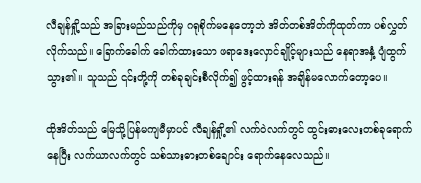လီချန်ရှို့သည် အခြားမည်သည်ကိုမှ ဂရုစိုက်မနေတော့ဘဲ အိတ်တစ်အိတ်ကိုထုတ်ကာ ပစ်လွှတ်လိုက်သည်။ ခြောက်ခေါက် ခေါက်ထားသော ဖရာဒေးလှောင်ချိုင့်များသည် နေရာအနှံ့ ပျံထွက်သွား၏။ သူသည် ၎င်းတို့ကို တစ်ခုချင်းစီလိုက်၍ ဖွင့်ထားရန် အချိန်မလောက်တော့ပေ။

ထိုအိတ်သည် မြေသို့ပြန်မကျမီမှာပင် လီချန်ရှို့၏ လက်ဝဲလက်တွင် ထွင်းဓားလေးတစ်ခုရောက်နေပြီး လက်ယာလက်တွင် သစ်သားဓားတစ်ချောင်း ရောက်နေလေသည်။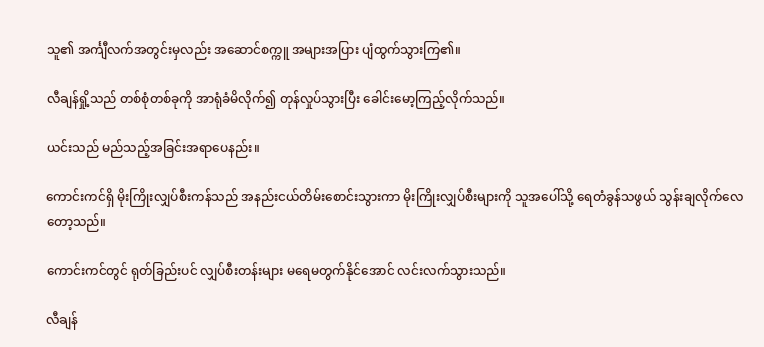သူ၏ အင်္ကျီလက်အတွင်းမှလည်း အဆောင်စက္ကူ အများအပြား ပျံထွက်သွားကြ၏။

လီချန်ရှို့သည် တစ်စုံတစ်ခုကို အာရုံခံမိလိုက်၍ တုန်လှုပ်သွားပြီး ခေါင်းမော့ကြည့်လိုက်သည်။

ယင်းသည် မည်သည့်အခြင်းအရာပေနည်း။

ကောင်းကင်ရှိ မိုးကြိုးလျှပ်စီးကန်သည် အနည်းငယ်တိမ်းစောင်းသွားကာ မိုးကြိုးလျှပ်စီးများကို သူအပေါ်သို့ ရေတံခွန်သဖွယ် သွန်းချလိုက်လေတော့သည်။

ကောင်းကင်တွင် ရုတ်ခြည်းပင် လျှပ်စီးတန်းများ မရေမတွက်နိုင်အောင် လင်းလက်သွားသည်။

လီချန်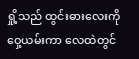ရှို့သည် ထွင်းဓားလေးကို ဝှေ့ယမ်းကာ လေထဲတွင်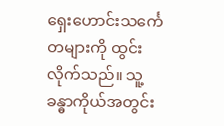ရှေးဟောင်းသင်္ကေတများကို ထွင်းလိုက်သည်။ သူ့ခန္ဓာကိုယ်အတွင်း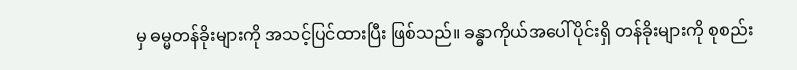မှ ဓမ္မတန်ခိုးများကို အသင့်ပြင်ထားပြီး ဖြစ်သည်။ ခန္ဓာကိုယ်အပေါ်ပိုင်းရှိ တန်ခိုးများကို စုစည်း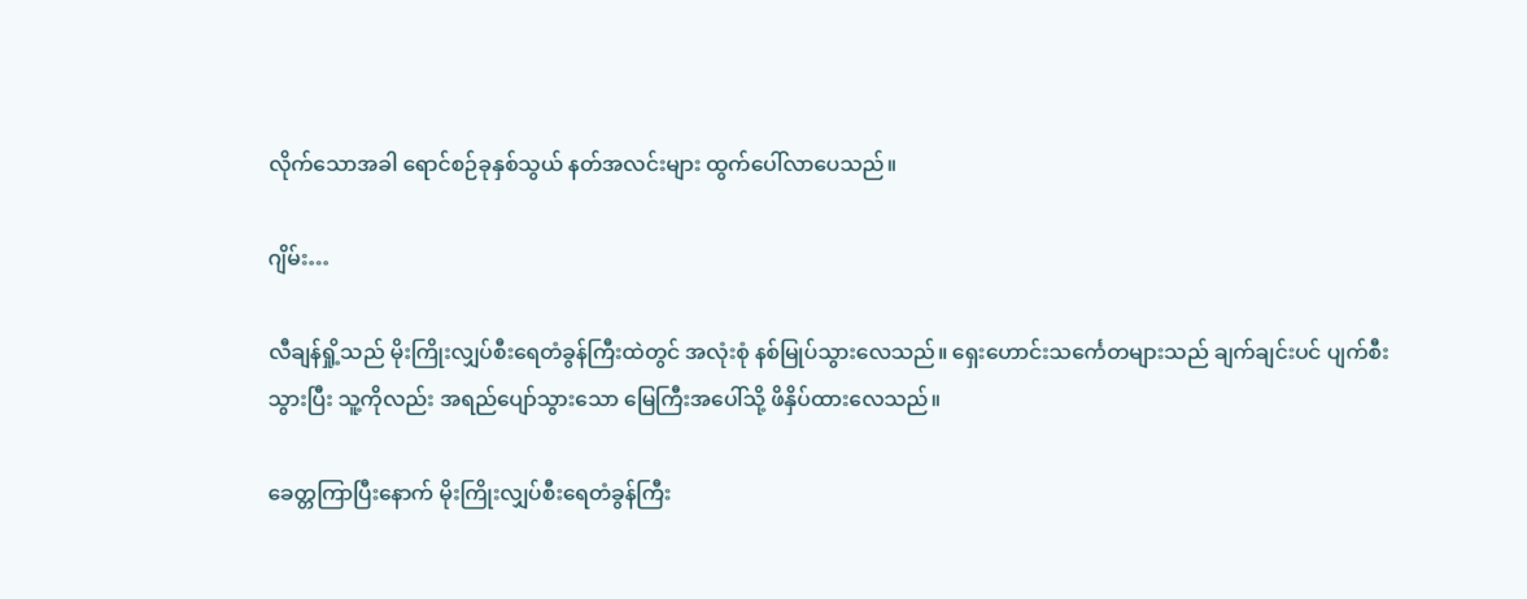လိုက်သောအခါ ရောင်စဉ်ခုနှစ်သွယ် နတ်အလင်းများ ထွက်ပေါ်လာပေသည်။

ဂျိမ်း…

လီချန်ရှို့သည် မိုးကြိုးလျှပ်စီးရေတံခွန်ကြီးထဲတွင် အလုံးစုံ နစ်မြုပ်သွားလေသည်။ ရှေးဟောင်းသင်္ကေတများသည် ချက်ချင်းပင် ပျက်စီးသွားပြီး သူ့ကိုလည်း အရည်ပျော်သွားသော မြေကြီးအပေါ်သို့ ဖိနှိပ်ထားလေသည်။

ခေတ္တကြာပြီးနောက် မိုးကြိုးလျှပ်စီးရေတံခွန်ကြီး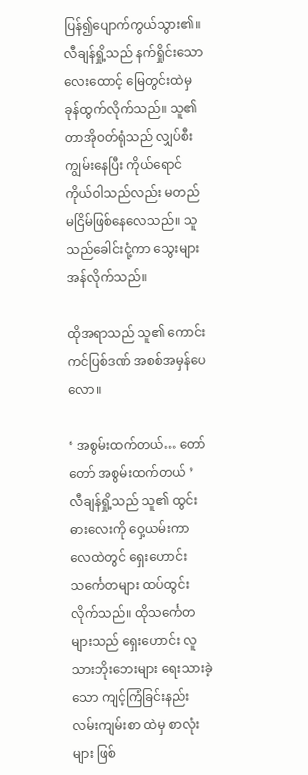ပြန်၍ပျောက်ကွယ်သွား၏။ လီချန်ရှို့သည် နက်ရှိုင်းသော လေးထောင့် မြေတွင်းထဲမှ ခုန်ထွက်လိုက်သည်။ သူ၏တာအိုဝတ်ရုံသည် လျှပ်စီးကျွမ်းနေပြီး ကိုယ်ရောင်ကိုယ်ဝါသည်လည်း မတည်မငြိမ်ဖြစ်နေလေသည်။ သူသည်ခေါင်းငုံ့ကာ သွေးများအန်လိုက်သည်။

ထိုအရာသည် သူ၏ ကောင်းကင်ပြစ်ဒဏ် အစစ်အမှန်ပေလော။

‘ အစွမ်းထက်တယ်… တော်တော် အစွမ်းထက်တယ် ’
လီချန်ရှို့သည် သူ၏ ထွင်းဓားလေးကို ဝှေ့ယမ်းကာ လေထဲတွင် ရှေးဟောင်းသင်္ကေတများ ထပ်‌ထွင်းလိုက်သည်။ ထိုသင်္ကေတများသည် ရှေးဟောင်း လူသားဘိုးဘေးများ ရေးသားခဲ့သော ကျင့်ကြံခြင်းနည်းလမ်းကျမ်းစာ ထဲမှ စာလုံးများ ဖြစ်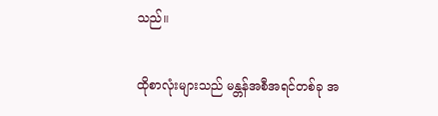သည်။

ထိုစာလုံးများသည် မန္တန်အစီအရင်တစ်ခု အ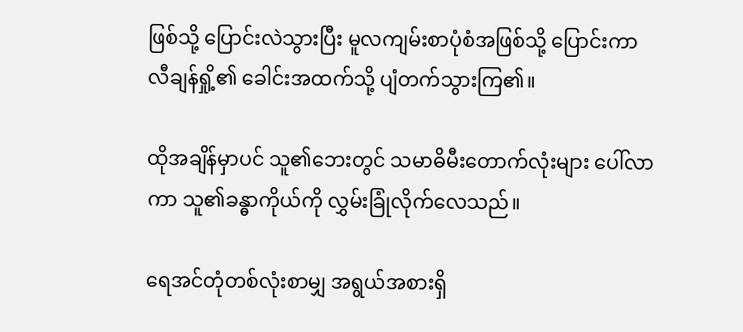ဖြစ်သို့ ပြောင်းလဲသွားပြီး မူလကျမ်းစာပုံစံအဖြစ်သို့ ပြောင်းကာ လီချန်ရှို့၏ ခေါင်းအထက်သို့ ပျံတက်သွားကြ၏။

ထိုအချိန်မှာပင် သူ၏ဘေးတွင် သမာဓိမီးတောက်လုံးများ ပေါ်လာကာ သူ၏ခန္ဓာကိုယ်ကို လွှမ်းခြုံလိုက်လေသည်။

ရေအင်တုံတစ်လုံးစာမျှ အရွယ်အစားရှိ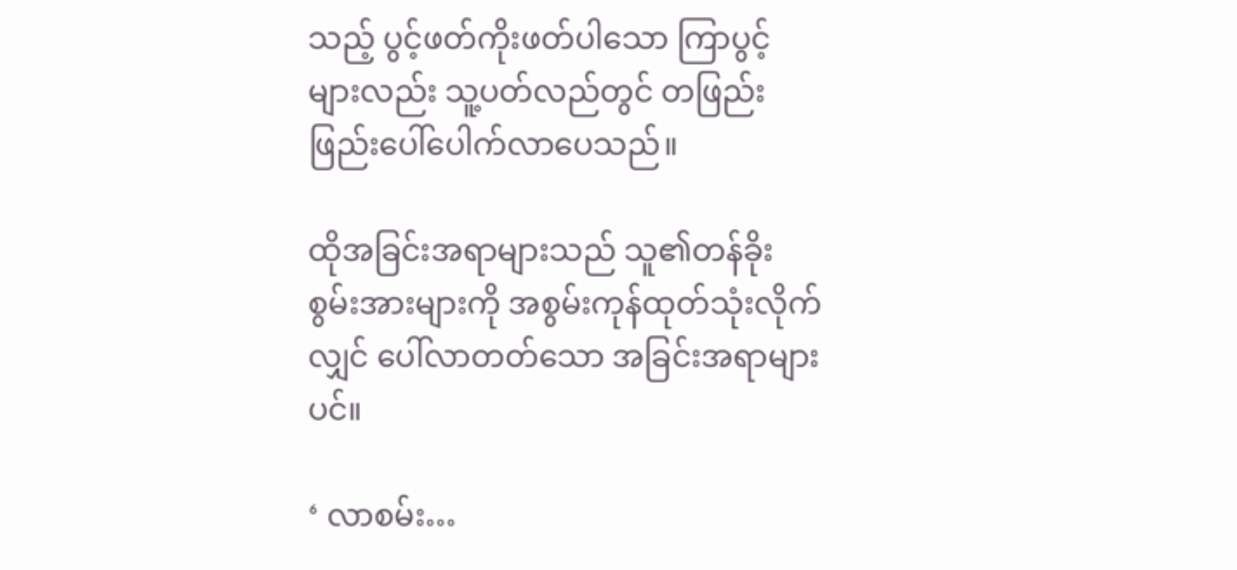သည့် ပွင့်ဖတ်ကိုးဖတ်ပါသော ကြာပွင့်များလည်း သူ့ပတ်လည်တွင် တဖြည်းဖြည်းပေါ်ပေါက်လာပေသည်။

ထိုအခြင်းအရာများသည် သူ၏တန်ခိုးစွမ်းအားများကို အစွမ်းကုန်ထုတ်သုံးလိုက်လျှင် ပေါ်လာတတ်သော အခြင်းအရာများပင်။

‘ လာစမ်း…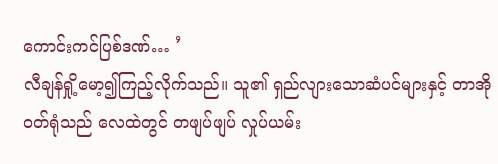ကောင်းကင်ပြစ်ဒဏ်… ’
လီချန်ရှို့မော့၍ကြည့်လိုက်သည်။ သူ၏ ရှည်လျားသောဆံပင်များနှင့် တာအိုဝတ်ရုံသည် လေထဲတွင် တဖျပ်ဖျပ် လှုပ်ယမ်း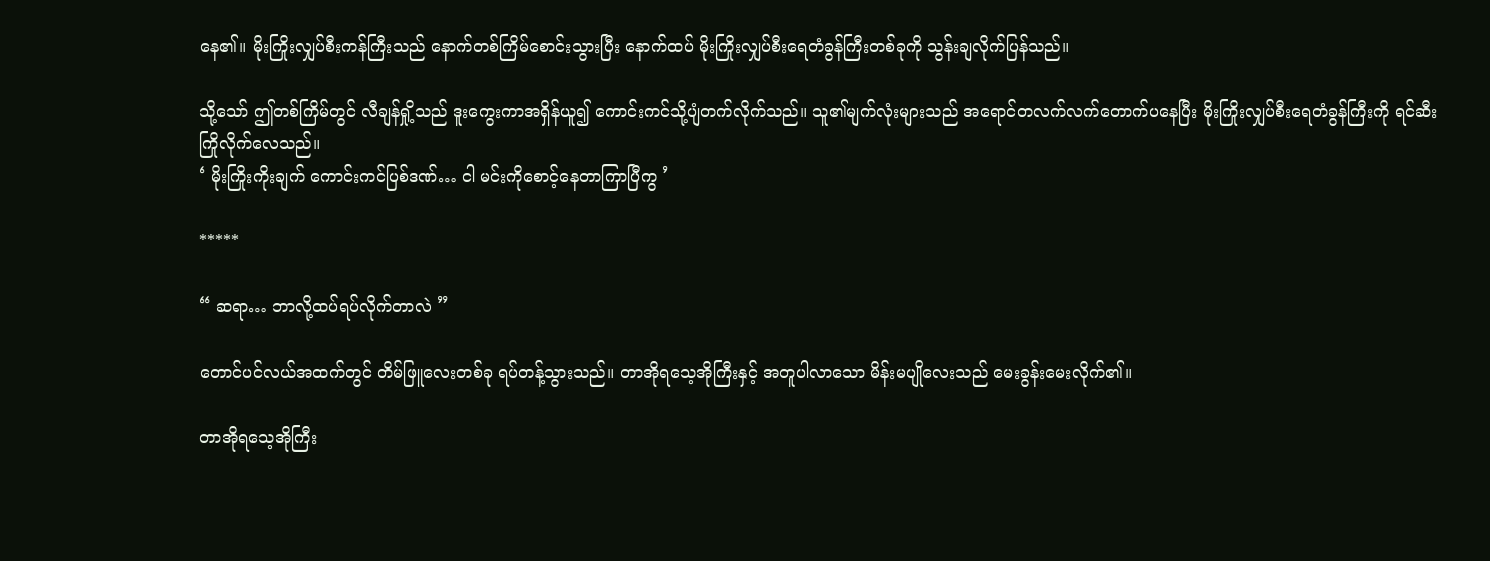နေ၏။ မိုးကြိုးလျှပ်စီးကန်ကြီးသည် နောက်တစ်ကြိမ်စောင်းသွားပြီး နောက်ထပ် မိုးကြိုးလျှပ်စီးရေတံခွန်ကြီးတစ်ခုကို သွန်းချလိုက်ပြန်သည်။

သို့သော် ဤတစ်ကြိမ်တွင် လီချန်ရှို့သည် ဒူးကွေးကာအရှိန်ယူ၍ ကောင်းကင်သို့ပျံတက်လိုက်သည်။ သူ၏မျက်လုံးများသည် အရောင်တလက်လက်တောက်ပနေပြီး မိုးကြိုးလျှပ်စီးရေတံခွန်ကြီးကို ရင်ဆီးကြိုလိုက်လေသည်။
‘ မိုးကြိုးကိုးချက် ကောင်းကင်ပြစ်ဒဏ်… ငါ မင်းကိုစောင့်နေတာကြာပြီကွ ’

*****

“ ဆရာ… ဘာလို့ထပ်ရပ်လိုက်တာလဲ ”

တောင်ပင်လယ်အထက်တွင် တိမ်ဖြူလေးတစ်ခု ရပ်တန့်သွားသည်။ တာအိုရသေ့အိုကြီးနှင့် အတူပါလာသော မိန်းမပျိုလေးသည် မေးခွန်းမေးလိုက်၏။

တာအိုရသေ့အိုကြီး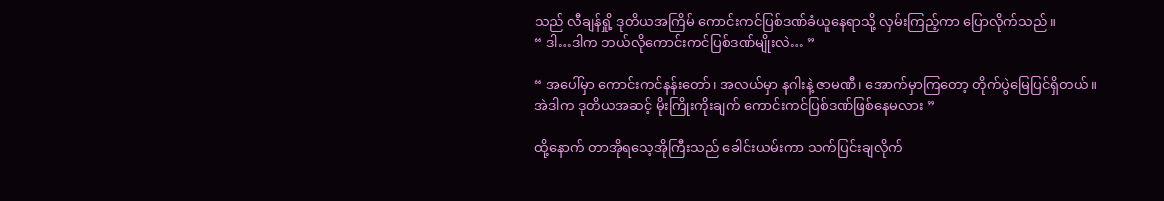သည် လီချန်ရှို့ ဒုတိယအကြိမ် ကောင်းကင်ပြစ်ဒဏ်ခံယူနေရာသို့ လှမ်းကြည့်ကာ ပြောလိုက်သည်။
“ ဒါ…ဒါက ဘယ်လိုကောင်းကင်ပြစ်ဒဏ်မျိုးလဲ… ”

“ အပေါ်မှာ ကောင်းကင်နန်းတော်၊ အလယ်မှာ နဂါးနဲ့ ဇာမဏီ၊ အောက်မှာကြတော့ တိုက်ပွဲမြေပြင်ရှိတယ်။ အဲဒါက ဒုတိယအဆင့် မိုးကြိုးကိုးချက် ကောင်းကင်ပြစ်ဒဏ်ဖြစ်နေမလား ”

ထို့နောက် တာအိုရသေ့အိုကြီးသည် ခေါင်းယမ်းကာ သက်ပြင်းချလိုက်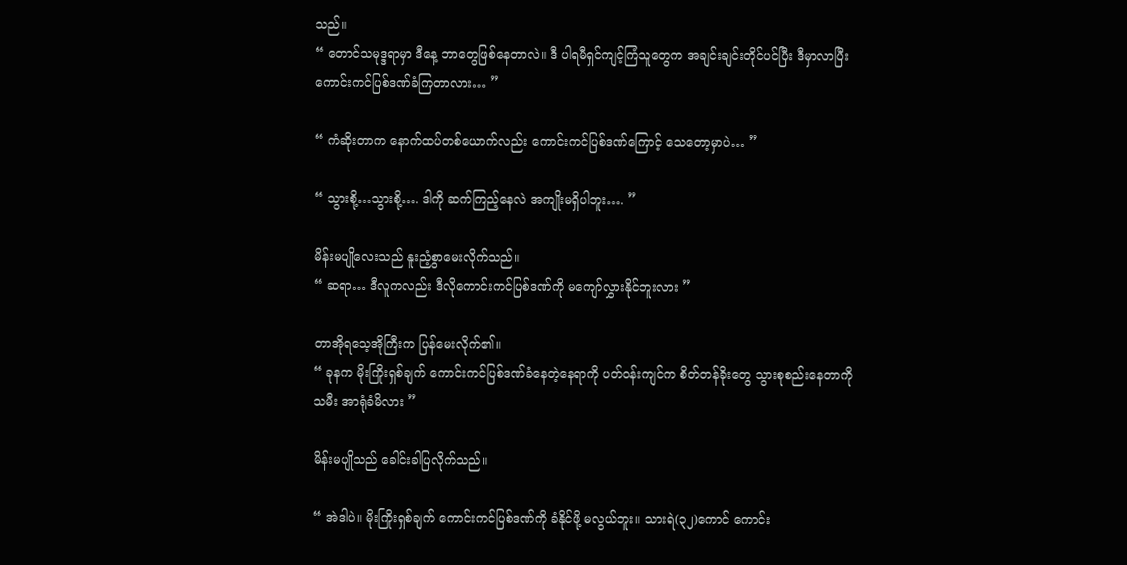သည်။
“ တောင်သမုဒ္ဒရာမှာ ဒီနေ့ ဘာတွေဖြစ်နေတာလဲ။ ဒီ ပါရမီရှင်ကျင့်ကြံသူတွေက အချင်းချင်းတိုင်ပင်ပြီး ဒီမှာလာပြီး ကောင်းကင်ပြစ်ဒဏ်ခံကြတာလား… ”

“ ကံဆိုးတာက နောက်ထပ်တစ်ယောက်လည်း ကောင်းကင်ပြစ်ဒဏ်ကြောင့် သေတော့မှာပဲ… ”

“ သွားစို့…သွားစို့…. ဒါကို ဆက်ကြည့်နေလဲ အကျိုးမရှိပါဘူး…. ”

မိန်းမပျိုလေးသည် နူးညံ့စွာမေးလိုက်သည်။
“ ဆရာ… ဒီလူကလည်း ဒီလိုကောင်းကင်ပြစ်ဒဏ်ကို မကျော်လွှားနိုင်ဘူးလား ”

တာအိုရသေ့အိုကြီးက ပြန်မေးလိုက်၏။
“ ခုနက မိုးကြိုးရှစ်ချက် ကောင်းကင်ပြစ်ဒဏ်ခံနေတဲ့နေရာကို ပတ်ဝန်းကျင်က စိတ်တန်ခိုးတွေ သွားစုစည်းနေတာကို သမီး အာရုံခံမိလား ”

မိန်းမပျိုသည် ခေါင်းခါပြလိုက်သည်။

“ အဲဒါပဲ။ မိုးကြိုးရှစ်ချက် ကောင်းကင်ပြစ်ဒဏ်ကို ခံနိုင်ဖို့ မလွယ်ဘူး။ သားရဲ(၃၂)ကောင် ကောင်း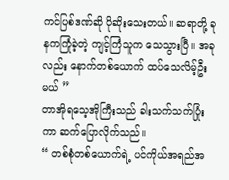ကင်ပြစ်ဒဏ်ဆို ပိုဆိုးသေးတယ်။ ဆရာတို့ ခုနကကြုံခဲ့တဲ့ ကျင့်ကြံသူက သေသွားပြီ။ အခုလည်း နောက်တစ်ယောက် ထပ်သေလိမ့်ဦးမယ် ”
တာအိုရသေ့အိုကြီးသည် ခါးသက်သက်ပြုံးကာ ဆက်ပြောလိုက်သည်။
“ တစ်စုံတစ်ယောက်ရဲ့ ပင်ကိုယ်အရည်အ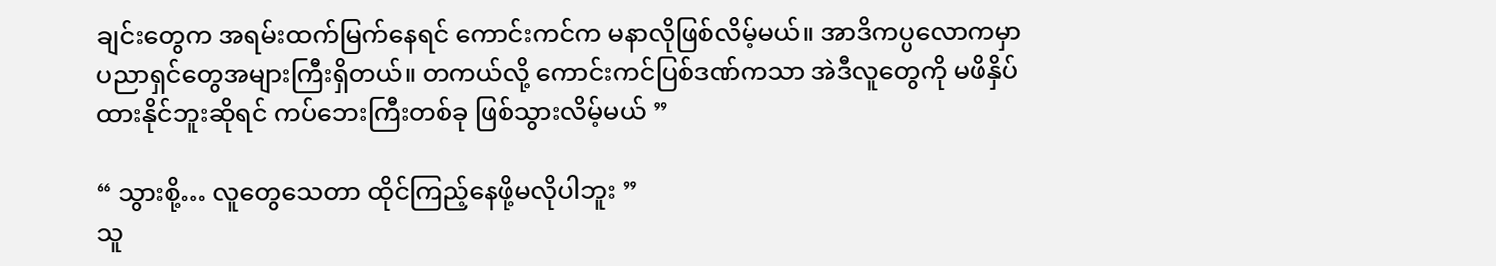ချင်းတွေက အရမ်းထက်မြက်နေရင် ကောင်းကင်က မနာလိုဖြစ်လိမ့်မယ်။ အာဒိကပ္ပလောကမှာ ပညာရှင်တွေအများကြီးရှိတယ်။ တကယ်လို့ ကောင်းကင်ပြစ်ဒဏ်ကသာ အဲဒီလူတွေကို မဖိနှိပ်ထားနိုင်ဘူးဆိုရင် ကပ်ဘေးကြီးတစ်ခု ဖြစ်သွားလိမ့်မယ် ”

“ သွားစို့… လူတွေသေတာ ထိုင်ကြည့်နေဖို့မလိုပါဘူး ”
သူ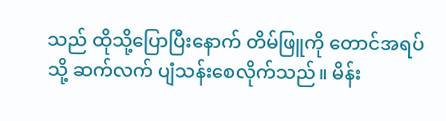သည် ထိုသို့ပြောပြီးနောက် တိမ်ဖြူကို တောင်အရပ်သို့ ဆက်လက် ပျံသန်းစေလိုက်သည်။ မိန်း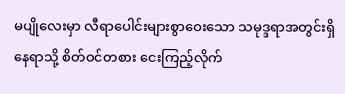မပျိုလေးမှာ လီရာပေါင်းများစွာဝေးသော သမုဒ္ဒရာအတွင်းရှိနေရာသို့ စိတ်ဝင်တစား ငေးကြည့်လိုက်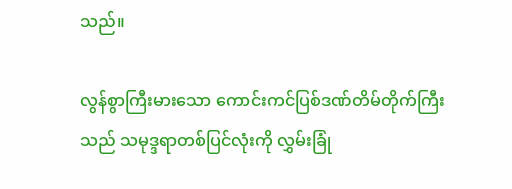သည်။

လွန်စွာကြီးမားသော ကောင်းကင်ပြစ်ဒဏ်တိမ်တိုက်ကြီးသည် သမုဒ္ဒရာတစ်ပြင်လုံးကို လွှမ်းခြုံ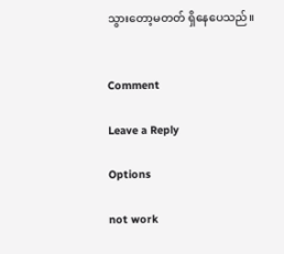သွားတော့မတတ် ရှိနေပေသည်။


Comment

Leave a Reply

Options

not work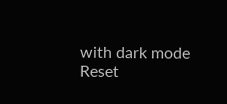with dark mode
Reset